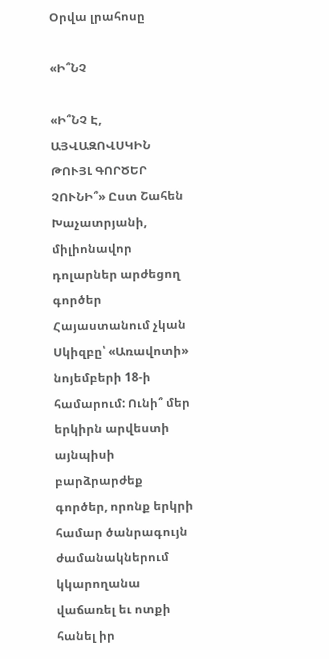Օրվա լրահոսը

«Ի՞ՆՉ

«Ի՞ՆՉ Է, ԱՅՎԱԶՈՎՍԿԻՆ ԹՈՒՅԼ ԳՈՐԾԵՐ ՉՈՒՆԻ՞» Ըստ Շահեն Խաչատրյանի, միլիոնավոր դոլարներ արժեցող գործեր Հայաստանում չկան Սկիզբը՝ «Առավոտի» նոյեմբերի 18-ի համարում: Ունի՞ մեր երկիրն արվեստի այնպիսի բարձրարժեք գործեր, որոնք երկրի համար ծանրագույն ժամանակներում կկարողանա վաճառել եւ ոտքի հանել իր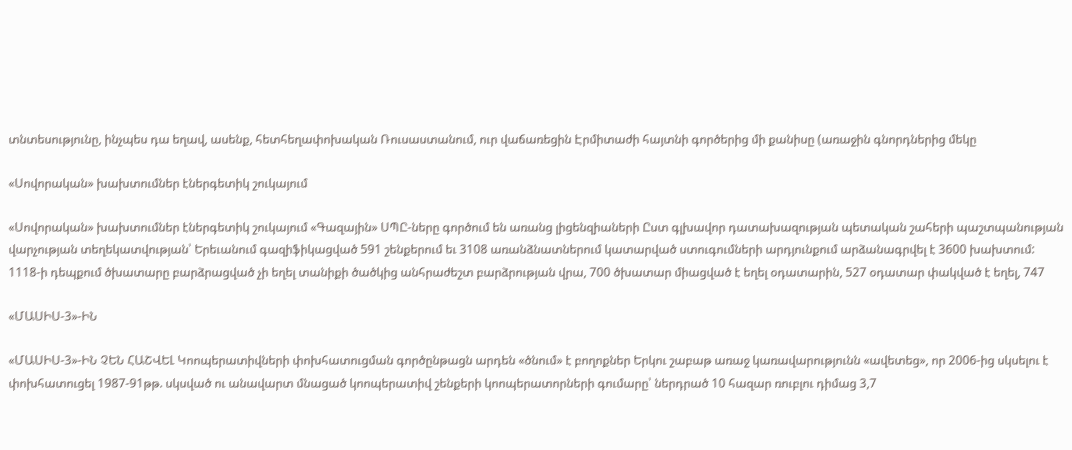տնտեսությունը, ինչպես դա եղավ, ասենք, հետհեղափոխական Ռուսաստանում, ուր վաճառեցին Էրմիտաժի հայտնի գործերից մի քանիսը (առաջին գնորդներից մեկը

«Սովորական» խախտումներ էներգետիկ շուկայում

«Սովորական» խախտումներ էներգետիկ շուկայում «Գազային» ՍՊԸ-ները գործում են առանց լիցենզիաների Ըստ գլխավոր դատախազության պետական շահերի պաշտպանության վարչության տեղեկատվության՝ Երեւանում գազիֆիկացված 591 շենքերում եւ 3108 առանձնատներում կատարված ստուգումների արդյունքում արձանագրվել է 3600 խախտում: 1118-ի դեպքում ծխատարը բարձրացված չի եղել տանիքի ծածկից անհրաժեշտ բարձրության վրա, 700 ծխատար միացված է եղել օդատարին, 527 օդատար փակված է եղել, 747

«ՄԱՍԻՍ-3»-ԻՆ

«ՄԱՍԻՍ-3»-ԻՆ ՉԵՆ ՀԱՇՎԵԼ Կոոպերատիվների փոխհատուցման գործընթացն արդեն «ծնում» է բողոքներ Երկու շաբաթ առաջ կառավարությունն «ավետեց», որ 2006-ից սկսելու է փոխհատուցել 1987-91թթ. սկսված ու անավարտ մնացած կոոպերատիվ շենքերի կոոպերատորների գումարը՝ ներդրած 10 հազար ռուբլու դիմաց 3,7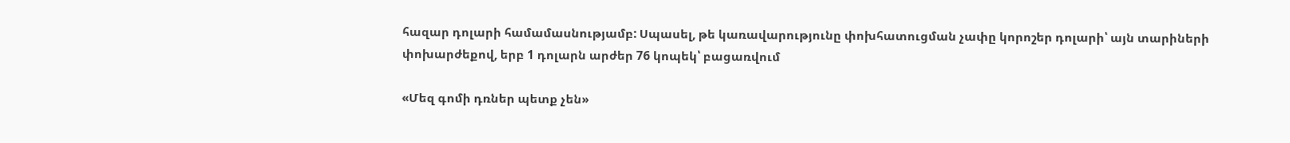հազար դոլարի համամասնությամբ: Սպասել, թե կառավարությունը փոխհատուցման չափը կորոշեր դոլարի՝ այն տարիների փոխարժեքով, երբ 1 դոլարն արժեր 76 կոպեկ՝ բացառվում

«Մեզ գոմի դռներ պետք չեն»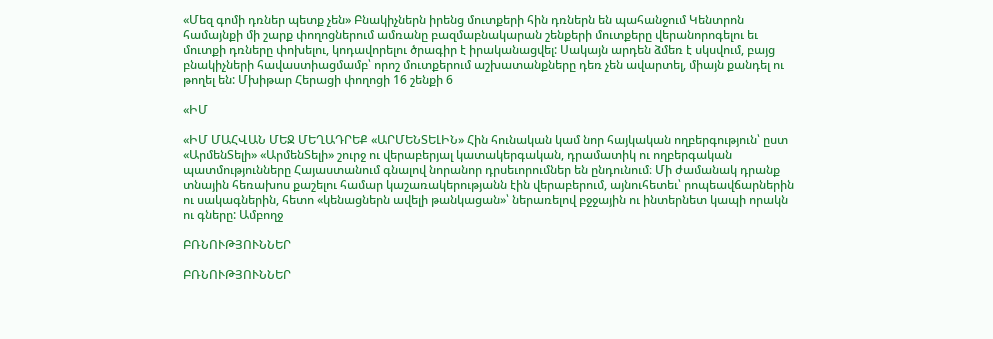«Մեզ գոմի դռներ պետք չեն» Բնակիչներն իրենց մուտքերի հին դռներն են պահանջում Կենտրոն համայնքի մի շարք փողոցներում ամռանը բազմաբնակարան շենքերի մուտքերը վերանորոգելու եւ մուտքի դռները փոխելու, կոդավորելու ծրագիր է իրականացվել: Սակայն արդեն ձմեռ է սկսվում, բայց բնակիչների հավաստիացմամբ՝ որոշ մուտքերում աշխատանքները դեռ չեն ավարտել, միայն քանդել ու թողել են: Մխիթար Հերացի փողոցի 16 շենքի 6

«ԻՄ

«ԻՄ ՄԱՀՎԱՆ ՄԵՋ ՄԵՂԱԴՐԵՔ «ԱՐՄԵՆՏԵԼԻՆ» Հին հունական կամ նոր հայկական ողբերգություն՝ ըստ «ԱրմենՏելի» «ԱրմենՏելի» շուրջ ու վերաբերյալ կատակերգական, դրամատիկ ու ողբերգական պատմությունները Հայաստանում գնալով նորանոր դրսեւորումներ են ընդունում։ Մի ժամանակ դրանք տնային հեռախոս քաշելու համար կաշառակերությանն էին վերաբերում, այնուհետեւ՝ րոպեավճարներին ու սակագներին, հետո «կենացներն ավելի թանկացան»՝ ներառելով բջջային ու ինտերնետ կապի որակն ու գները: Ամբողջ

ԲՌՆՈՒԹՅՈՒՆՆԵՐ

ԲՌՆՈՒԹՅՈՒՆՆԵՐ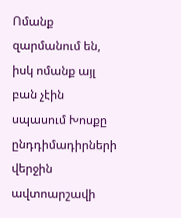Ոմանք զարմանում են, իսկ ոմանք այլ բան չէին սպասում Խոսքը ընդդիմադիրների վերջին ավտոարշավի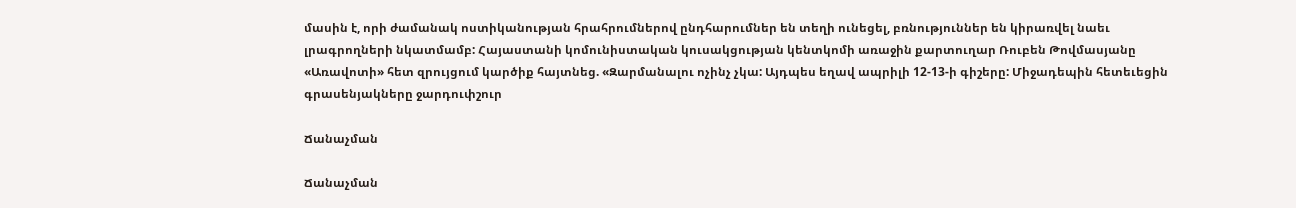մասին է, որի ժամանակ ոստիկանության հրահրումներով ընդհարումներ են տեղի ունեցել, բռնություններ են կիրառվել նաեւ լրագրողների նկատմամբ: Հայաստանի կոմունիստական կուսակցության կենտկոմի առաջին քարտուղար Ռուբեն Թովմասյանը «Առավոտի» հետ զրույցում կարծիք հայտնեց. «Զարմանալու ոչինչ չկա: Այդպես եղավ ապրիլի 12-13-ի գիշերը: Միջադեպին հետեւեցին գրասենյակները ջարդուփշուր

Ճանաչման

Ճանաչման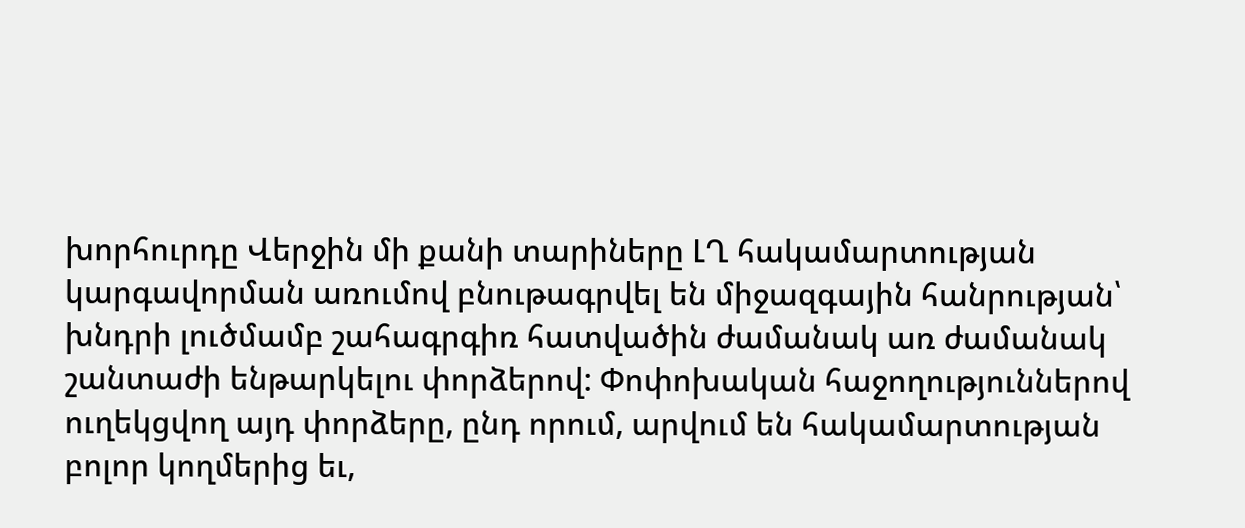խորհուրդը Վերջին մի քանի տարիները ԼՂ հակամարտության կարգավորման առումով բնութագրվել են միջազգային հանրության՝ խնդրի լուծմամբ շահագրգիռ հատվածին ժամանակ առ ժամանակ շանտաժի ենթարկելու փորձերով: Փոփոխական հաջողություններով ուղեկցվող այդ փորձերը, ընդ որում, արվում են հակամարտության բոլոր կողմերից եւ,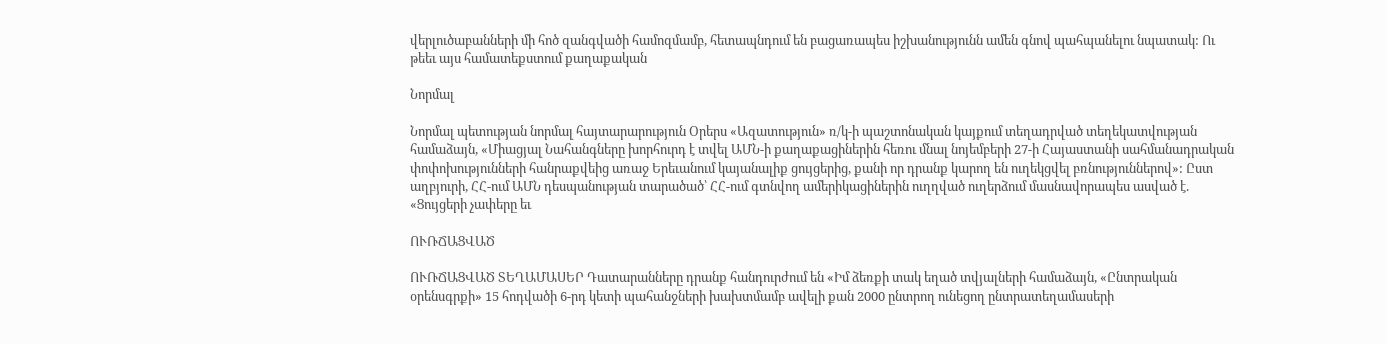վերլուծաբանների մի հոծ զանգվածի համոզմամբ, հետապնդում են բացառապես իշխանությունն ամեն գնով պահպանելու նպատակ: Ու թեեւ այս համատեքստում քաղաքական

Նորմալ

Նորմալ պետության նորմալ հայտարարություն Օրերս «Ազատություն» ռ/կ-ի պաշտոնական կայքում տեղադրված տեղեկատվության համաձայն, «Միացյալ Նահանգները խորհուրդ է տվել ԱՄՆ-ի քաղաքացիներին հեռու մնալ նոյեմբերի 27-ի Հայաստանի սահմանադրական փոփոխությունների հանրաքվեից առաջ Երեւանում կայանալիք ցույցերից, քանի որ դրանք կարող են ուղեկցվել բռնություններով»: Ըստ աղբյուրի, ՀՀ-ում ԱՄՆ դեսպանության տարածած՝ ՀՀ-ում գտնվող ամերիկացիներին ուղղված ուղերձում մասնավորապես ասված է. «Ցույցերի չափերը եւ

ՈՒՌՃԱՑՎԱԾ

ՈՒՌՃԱՑՎԱԾ ՏԵՂԱՄԱՍԵՐ Դատարանները դրանք հանդուրժում են «Իմ ձեռքի տակ եղած տվյալների համաձայն, «Ընտրական օրենսգրքի» 15 հոդվածի 6-րդ կետի պահանջների խախտմամբ ավելի քան 2000 ընտրող ունեցող ընտրատեղամասերի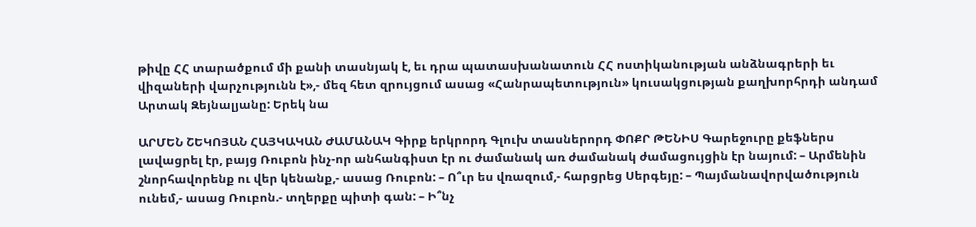թիվը ՀՀ տարածքում մի քանի տասնյակ է, եւ դրա պատասխանատուն ՀՀ ոստիկանության անձնագրերի եւ վիզաների վարչությունն է»,- մեզ հետ զրույցում ասաց «Հանրապետություն» կուսակցության քաղխորհրդի անդամ Արտակ Զեյնալյանը: Երեկ նա

ԱՐՄԵՆ ՇԵԿՈՅԱՆ ՀԱՅԿԱԿԱՆ ԺԱՄԱՆԱԿ Գիրք երկրորդ Գլուխ տասներորդ ՓՈՔՐ ԹԵՆԻՍ Գարեջուրը քեֆներս լավացրել էր, բայց Ռուբոն ինչ-որ անհանգիստ էր ու ժամանակ առ ժամանակ ժամացույցին էր նայում: – Արմենին շնորհավորենք ու վեր կենանք,- ասաց Ռուբոն: – Ո՞ւր ես վռազում,- հարցրեց Սերգեյը: – Պայմանավորվածություն ունեմ,- ասաց Ռուբոն.- տղերքը պիտի գան: – Ի՞նչ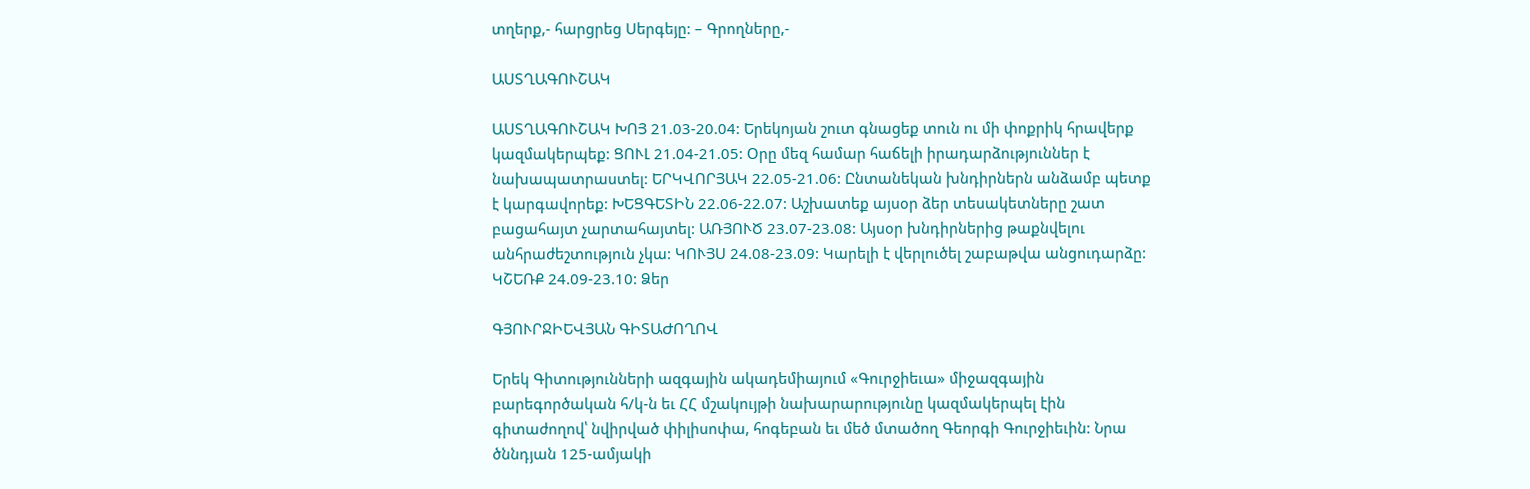տղերք,- հարցրեց Սերգեյը: – Գրողները,-

ԱՍՏՂԱԳՈՒՇԱԿ

ԱՍՏՂԱԳՈՒՇԱԿ ԽՈՅ 21.03-20.04: Երեկոյան շուտ գնացեք տուն ու մի փոքրիկ հրավերք կազմակերպեք: ՑՈՒԼ 21.04-21.05: Օրը մեզ համար հաճելի իրադարձություններ է նախապատրաստել: ԵՐԿՎՈՐՅԱԿ 22.05-21.06: Ընտանեկան խնդիրներն անձամբ պետք է կարգավորեք: ԽԵՑԳԵՏԻՆ 22.06-22.07: Աշխատեք այսօր ձեր տեսակետները շատ բացահայտ չարտահայտել: ԱՌՅՈՒԾ 23.07-23.08: Այսօր խնդիրներից թաքնվելու անհրաժեշտություն չկա: ԿՈՒՅՍ 24.08-23.09: Կարելի է վերլուծել շաբաթվա անցուդարձը: ԿՇԵՌՔ 24.09-23.10: Ձեր

ԳՅՈՒՐՋԻԵՎՅԱՆ ԳԻՏԱԺՈՂՈՎ

Երեկ Գիտությունների ազգային ակադեմիայում «Գուրջիեւա» միջազգային բարեգործական հ/կ-ն եւ ՀՀ մշակույթի նախարարությունը կազմակերպել էին գիտաժողով՝ նվիրված փիլիսոփա, հոգեբան եւ մեծ մտածող Գեորգի Գուրջիեւին: Նրա ծննդյան 125-ամյակի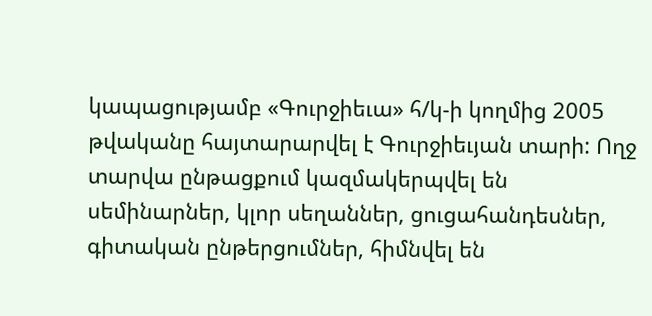կապացությամբ «Գուրջիեւա» հ/կ-ի կողմից 2005 թվականը հայտարարվել է Գուրջիեւյան տարի: Ողջ տարվա ընթացքում կազմակերպվել են սեմինարներ, կլոր սեղաններ, ցուցահանդեսներ, գիտական ընթերցումներ, հիմնվել են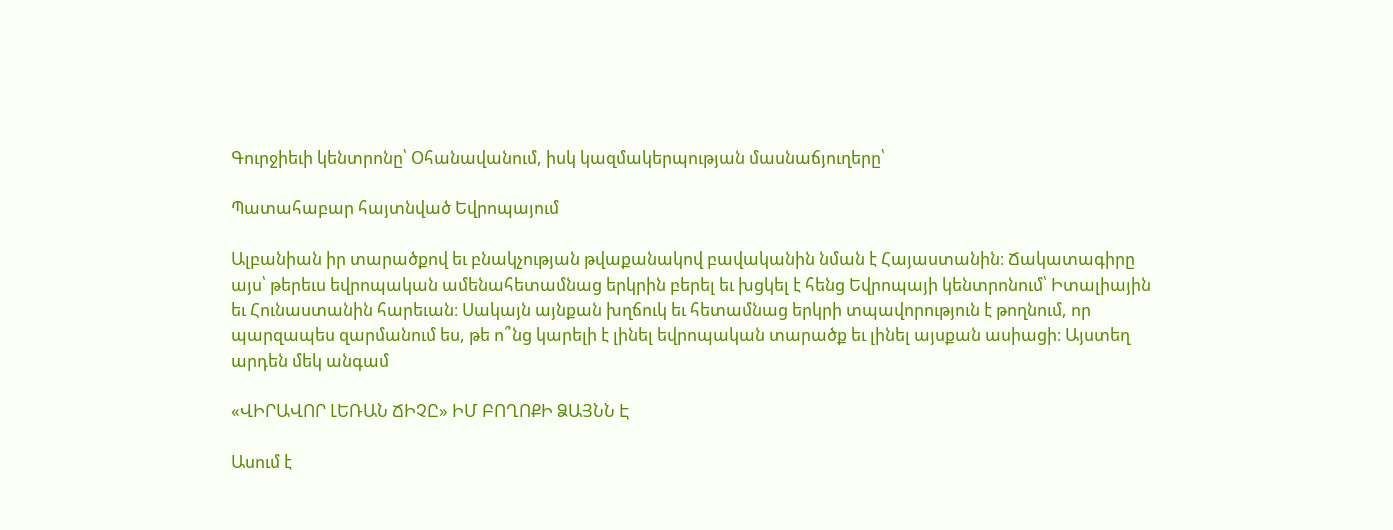Գուրջիեւի կենտրոնը՝ Օհանավանում, իսկ կազմակերպության մասնաճյուղերը՝

Պատահաբար հայտնված Եվրոպայում

Ալբանիան իր տարածքով եւ բնակչության թվաքանակով բավականին նման է Հայաստանին։ Ճակատագիրը այս՝ թերեւս եվրոպական ամենահետամնաց երկրին բերել եւ խցկել է հենց Եվրոպայի կենտրոնում՝ Իտալիային եւ Հունաստանին հարեւան։ Սակայն այնքան խղճուկ եւ հետամնաց երկրի տպավորություն է թողնում, որ պարզապես զարմանում ես, թե ո՞նց կարելի է լինել եվրոպական տարածք եւ լինել այսքան ասիացի։ Այստեղ արդեն մեկ անգամ

«ՎԻՐԱՎՈՐ ԼԵՌԱՆ ՃԻՉԸ» ԻՄ ԲՈՂՈՔԻ ՁԱՅՆՆ Է

Ասում է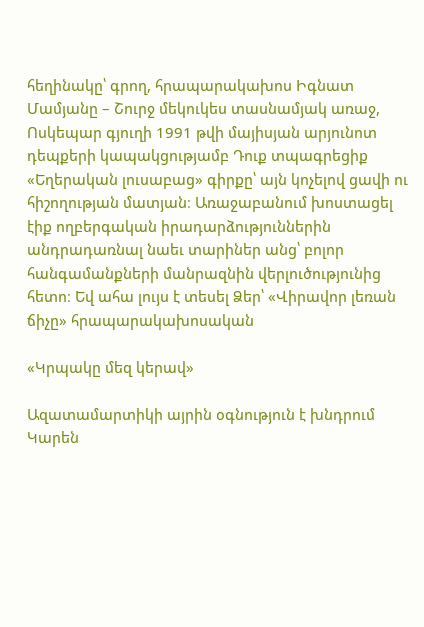հեղինակը՝ գրող, հրապարակախոս Իգնատ Մամյանը – Շուրջ մեկուկես տասնամյակ առաջ, Ոսկեպար գյուղի 1991 թվի մայիսյան արյունոտ դեպքերի կապակցությամբ Դուք տպագրեցիք «Եղերական լուսաբաց» գիրքը՝ այն կոչելով ցավի ու հիշողության մատյան։ Առաջաբանում խոստացել էիք ողբերգական իրադարձություններին անդրադառնալ նաեւ տարիներ անց՝ բոլոր հանգամանքների մանրազնին վերլուծությունից հետո։ Եվ ահա լույս է տեսել Ձեր՝ «Վիրավոր լեռան ճիչը» հրապարակախոսական

«Կրպակը մեզ կերավ»

Ազատամարտիկի այրին օգնություն է խնդրում Կարեն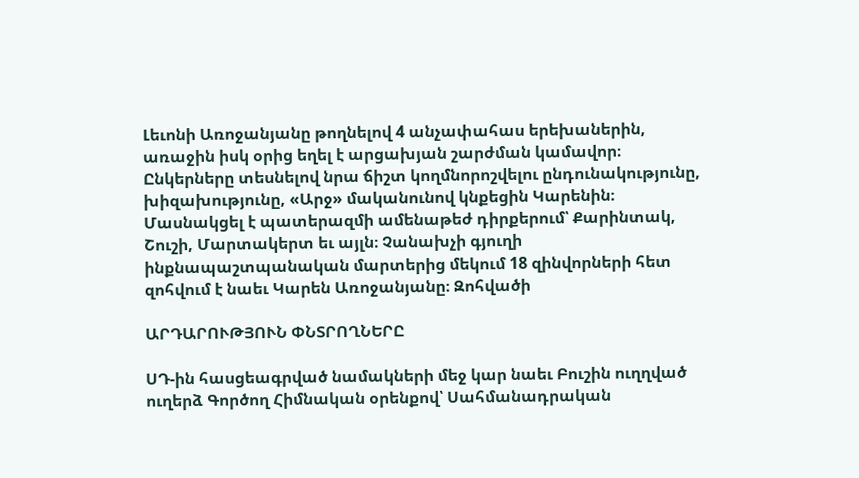Լեւոնի Առոջանյանը թողնելով 4 անչափահաս երեխաներին, առաջին իսկ օրից եղել է արցախյան շարժման կամավոր։ Ընկերները տեսնելով նրա ճիշտ կողմնորոշվելու ընդունակությունը, խիզախությունը, «Արջ» մականունով կնքեցին Կարենին։ Մասնակցել է պատերազմի ամենաթեժ դիրքերում՝ Քարինտակ, Շուշի, Մարտակերտ եւ այլն։ Չանախչի գյուղի ինքնապաշտպանական մարտերից մեկում 18 զինվորների հետ զոհվում է նաեւ Կարեն Առոջանյանը։ Զոհվածի

ԱՐԴԱՐՈՒԹՅՈՒՆ ՓՆՏՐՈՂՆԵՐԸ

ՍԴ-ին հասցեագրված նամակների մեջ կար նաեւ Բուշին ուղղված ուղերձ Գործող Հիմնական օրենքով՝ Սահմանադրական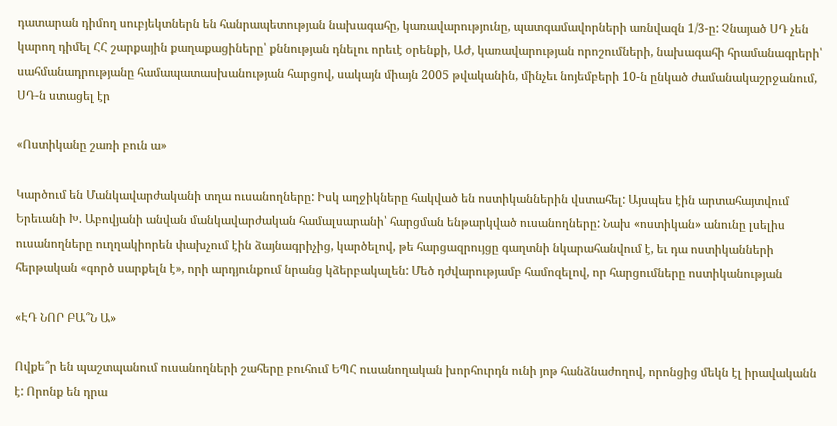դատարան դիմող սուբյեկտներն են հանրապետության նախագահը, կառավարությունը, պատգամավորների առնվազն 1/3-ը: Չնայած ՍԴ չեն կարող դիմել ՀՀ շարքային քաղաքացիները՝ քննության դնելու որեւէ օրենքի, ԱԺ, կառավարության որոշումների, նախագահի հրամանագրերի՝ սահմանադրությանը համապատասխանության հարցով, սակայն միայն 2005 թվականին, մինչեւ նոյեմբերի 10-ն ընկած ժամանակաշրջանում, ՍԴ-ն ստացել էր

«Ոստիկանը շառի բուն ա»

Կարծում են Մանկավարժականի տղա ուսանողները: Իսկ աղջիկները հակված են ոստիկաններին վստահել: Այսպես էին արտահայտվում Երեւանի Խ. Աբովյանի անվան մանկավարժական համալսարանի՝ հարցման ենթարկված ուսանողները: Նախ «ոստիկան» անունը լսելիս ուսանողները ուղղակիորեն փախչում էին ձայնագրիչից, կարծելով, թե հարցազրույցը գաղտնի նկարահանվում է, եւ դա ոստիկանների հերթական «գործ սարքելն է», որի արդյունքում նրանց կձերբակալեն: Մեծ դժվարությամբ համոզելով, որ հարցումները ոստիկանության

«ԷԴ ՆՈՐ ԲԱ՞Ն Ա»

Ովքե՞ր են պաշտպանում ուսանողների շահերը բուհում ԵՊՀ ուսանողական խորհուրդն ունի յոթ հանձնաժողով, որոնցից մեկն էլ իրավականն է: Որոնք են դրա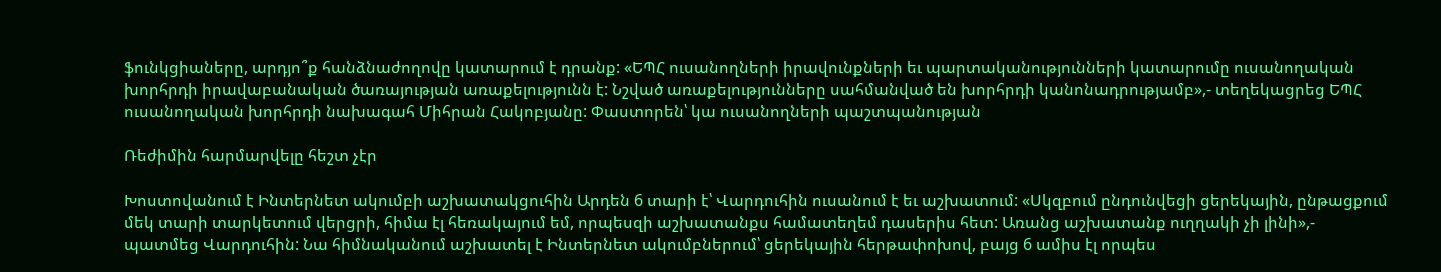ֆունկցիաները, արդյո՞ք հանձնաժողովը կատարում է դրանք: «ԵՊՀ ուսանողների իրավունքների եւ պարտականությունների կատարումը ուսանողական խորհրդի իրավաբանական ծառայության առաքելությունն է: Նշված առաքելությունները սահմանված են խորհրդի կանոնադրությամբ»,- տեղեկացրեց ԵՊՀ ուսանողական խորհրդի նախագահ Միհրան Հակոբյանը: Փաստորեն՝ կա ուսանողների պաշտպանության

Ռեժիմին հարմարվելը հեշտ չէր

Խոստովանում է Ինտերնետ ակումբի աշխատակցուհին Արդեն 6 տարի է՝ Վարդուհին ուսանում է եւ աշխատում: «Սկզբում ընդունվեցի ցերեկային, ընթացքում մեկ տարի տարկետում վերցրի, հիմա էլ հեռակայում եմ, որպեսզի աշխատանքս համատեղեմ դասերիս հետ: Առանց աշխատանք ուղղակի չի լինի»,- պատմեց Վարդուհին: Նա հիմնականում աշխատել է Ինտերնետ ակումբներում՝ ցերեկային հերթափոխով, բայց 6 ամիս էլ որպես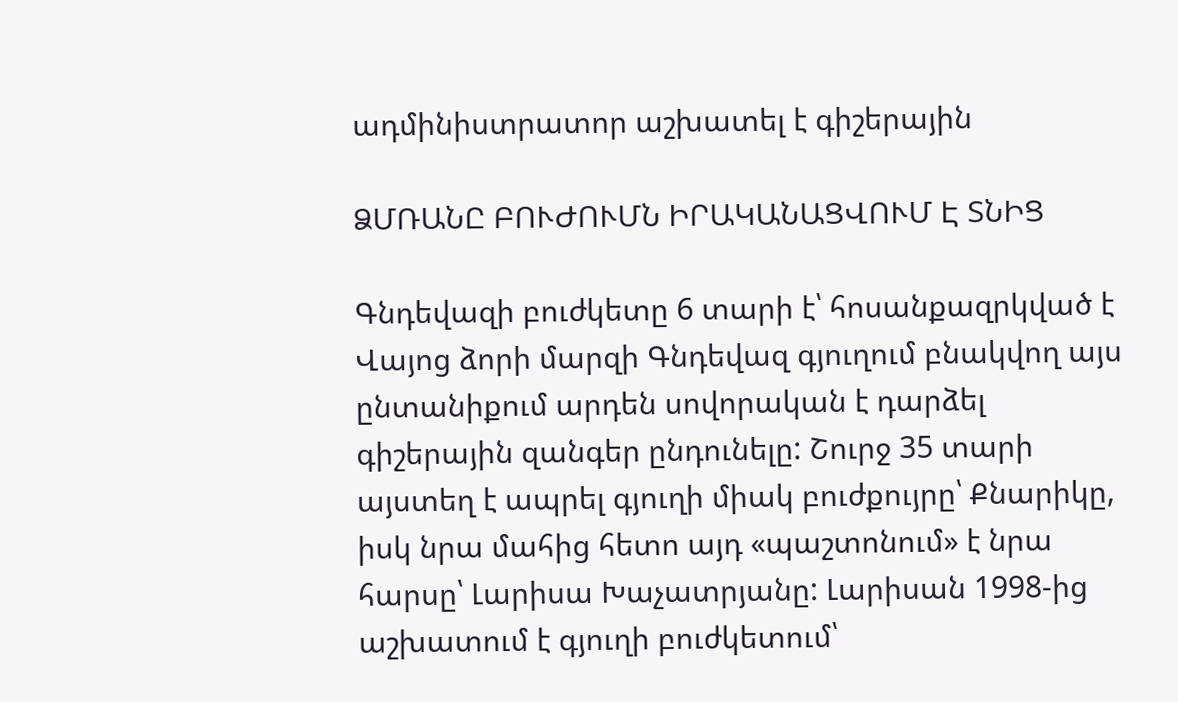ադմինիստրատոր աշխատել է գիշերային

ՁՄՌԱՆԸ ԲՈՒԺՈՒՄՆ ԻՐԱԿԱՆԱՑՎՈՒՄ Է ՏՆԻՑ

Գնդեվազի բուժկետը 6 տարի է՝ հոսանքազրկված է Վայոց ձորի մարզի Գնդեվազ գյուղում բնակվող այս ընտանիքում արդեն սովորական է դարձել գիշերային զանգեր ընդունելը: Շուրջ 35 տարի այստեղ է ապրել գյուղի միակ բուժքույրը՝ Քնարիկը, իսկ նրա մահից հետո այդ «պաշտոնում» է նրա հարսը՝ Լարիսա Խաչատրյանը: Լարիսան 1998-ից աշխատում է գյուղի բուժկետում՝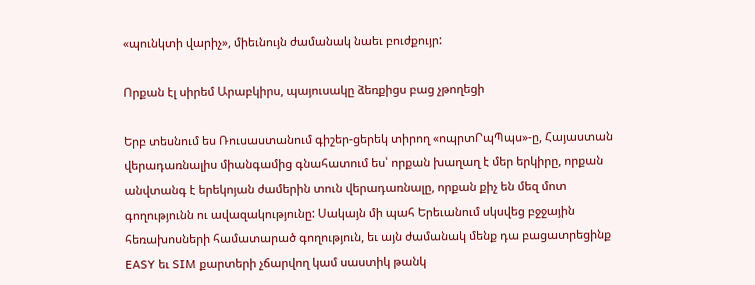«պունկտի վարիչ», միեւնույն ժամանակ նաեւ բուժքույր:

Որքան էլ սիրեմ Արաբկիրս, պայուսակը ձեռքիցս բաց չթողեցի

Երբ տեսնում ես Ռուսաստանում գիշեր-ցերեկ տիրող «ոպրտՐպՊպս»-ը, Հայաստան վերադառնալիս միանգամից գնահատում ես՝ որքան խաղաղ է մեր երկիրը, որքան անվտանգ է երեկոյան ժամերին տուն վերադառնալը, որքան քիչ են մեզ մոտ գողությունն ու ավազակությունը: Սակայն մի պահ Երեւանում սկսվեց բջջային հեռախոսների համատարած գողություն, եւ այն ժամանակ մենք դա բացատրեցինք EASY եւ SIM քարտերի չճարվող կամ սաստիկ թանկ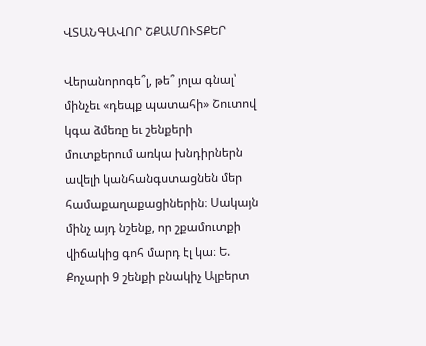ՎՏԱՆԳԱՎՈՐ ՇՔԱՄՈՒՏՔԵՐ

Վերանորոգե՞լ, թե՞ յոլա գնալ՝ մինչեւ «դեպք պատահի» Շուտով կգա ձմեռը եւ շենքերի մուտքերում առկա խնդիրներն ավելի կանհանգստացնեն մեր համաքաղաքացիներին։ Սակայն մինչ այդ նշենք, որ շքամուտքի վիճակից գոհ մարդ էլ կա։ Ե. Քոչարի 9 շենքի բնակիչ Ալբերտ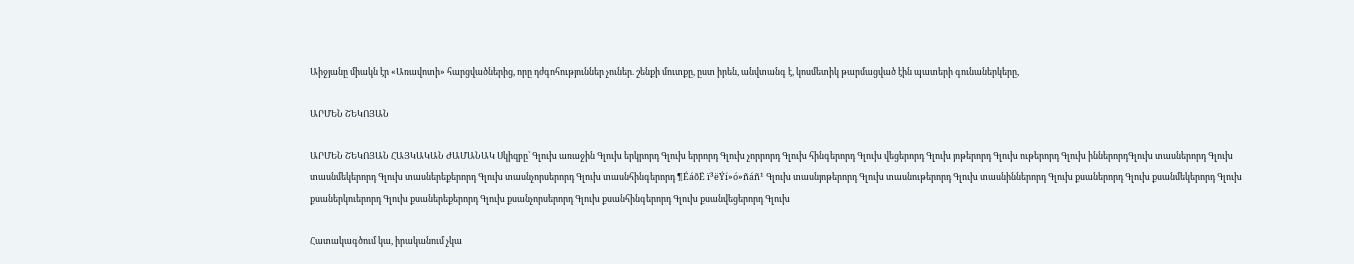Աիջյանը միակն էր «Առավոտի» հարցվածներից, որը դժգոհություններ չուներ. շենքի մուտքը, ըստ իրեն, անվտանգ է, կոսմետիկ թարմացված էին պատերի գունաներկերը,

ԱՐՄԵՆ ՇԵԿՈՅԱՆ

ԱՐՄԵՆ ՇԵԿՈՅԱՆ ՀԱՅԿԱԿԱՆ ԺԱՄԱՆԱԿ Սկիզբը՝ Գլուխ առաջին Գլուխ երկրորդ Գլուխ երրորդ Գլուխ չորրորդ Գլուխ հինգերորդ Գլուխ վեցերորդ Գլուխ յոթերորդ Գլուխ ութերորդ Գլուխ իններորդԳլուխ տասներորդ Գլուխ տասնմեկերորդ Գլուխ տասներեքերորդ Գլուխ տասնչորսերորդ Գլուխ տասնհինգերորդ ¶ÉáõË ï³ëÝí»ó»ñáñ¹ Գլուխ տասնյոթերորդ Գլուխ տասնութերորդ Գլուխ տասնիններորդ Գլուխ քսաներորդ Գլուխ քսանմեկերորդ Գլուխ քսաներկուերորդ Գլուխ քսաներեքերորդ Գլուխ քսանչորսերորդ Գլուխ քսանհինգերորդ Գլուխ քսանվեցերորդ Գլուխ

Հատակագծում կա, իրականում չկա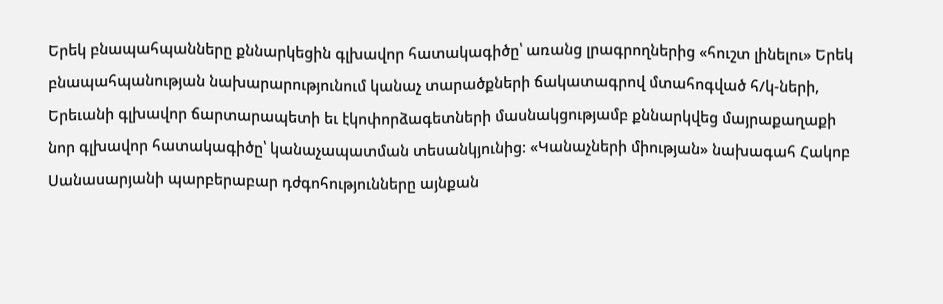Երեկ բնապահպանները քննարկեցին գլխավոր հատակագիծը՝ առանց լրագրողներից «հուշտ լինելու» Երեկ բնապահպանության նախարարությունում կանաչ տարածքների ճակատագրով մտահոգված հ/կ-ների, Երեւանի գլխավոր ճարտարապետի եւ էկոփորձագետների մասնակցությամբ քննարկվեց մայրաքաղաքի նոր գլխավոր հատակագիծը՝ կանաչապատման տեսանկյունից: «Կանաչների միության» նախագահ Հակոբ Սանասարյանի պարբերաբար դժգոհությունները այնքան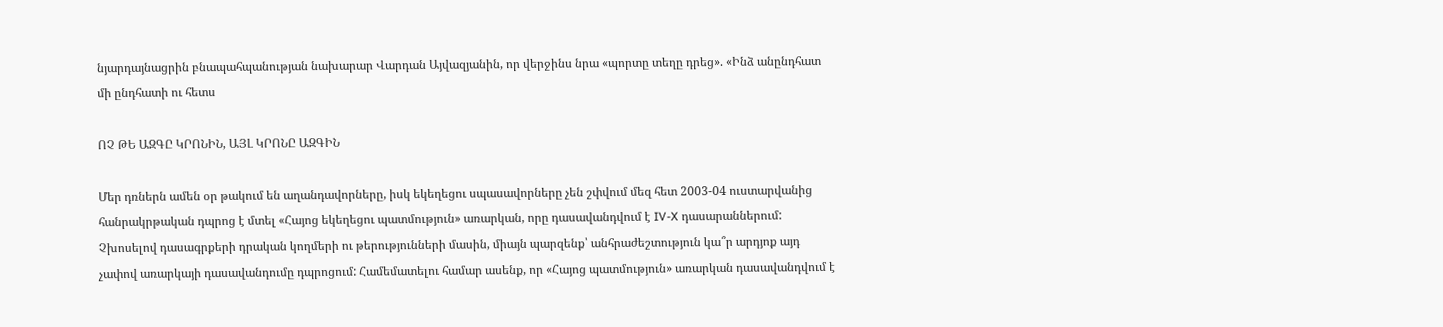նյարդայնացրին բնապահպանության նախարար Վարդան Այվազյանին, որ վերջինս նրա «պորտը տեղը դրեց». «Ինձ անընդհատ մի ընդհատի ու հետս

ՈՉ ԹԵ ԱԶԳԸ ԿՐՈՆԻՆ, ԱՅԼ ԿՐՈՆԸ ԱԶԳԻՆ

Մեր դռներն ամեն օր թակում են աղանդավորները, իսկ եկեղեցու սպասավորները չեն շփվում մեզ հետ 2003-04 ուստարվանից հանրակրթական դպրոց է մտել «Հայոց եկեղեցու պատմություն» առարկան, որը դասավանդվում է IV-X դասարաններում: Չխոսելով դասագրքերի դրական կողմերի ու թերությունների մասին, միայն պարզենք՝ անհրաժեշտություն կա՞ր արդյոք այդ չափով առարկայի դասավանդումը դպրոցում: Համեմատելու համար ասենք, որ «Հայոց պատմություն» առարկան դասավանդվում է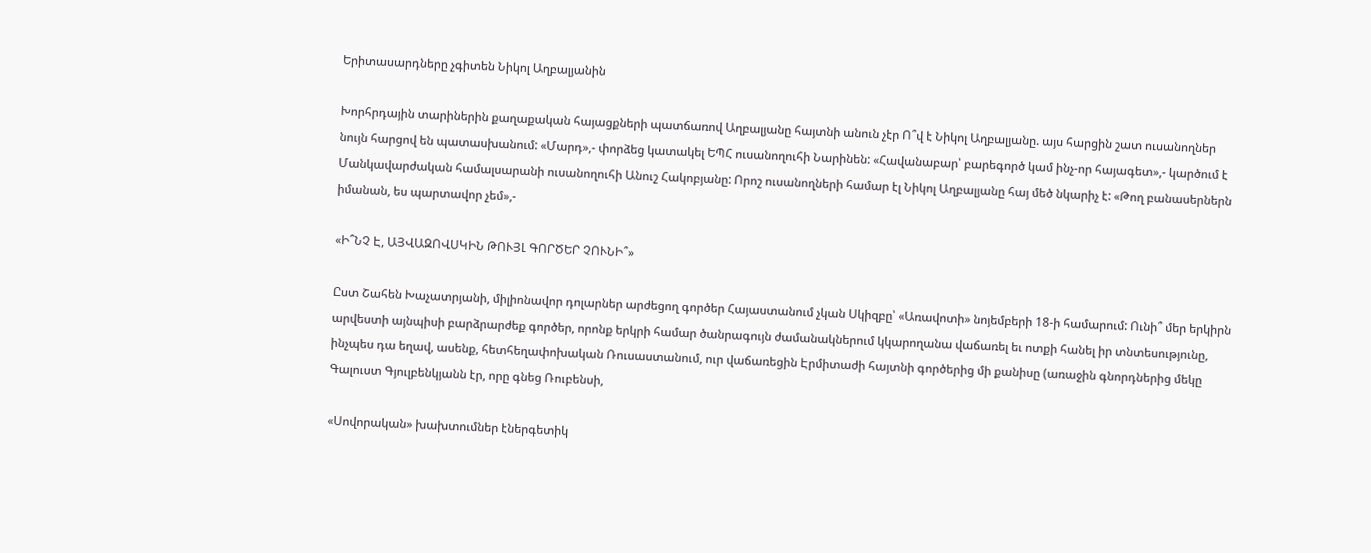Երիտասարդները չգիտեն Նիկոլ Աղբալյանին

Խորհրդային տարիներին քաղաքական հայացքների պատճառով Աղբալյանը հայտնի անուն չէր Ո՞վ է Նիկոլ Աղբալյանը. այս հարցին շատ ուսանողներ նույն հարցով են պատասխանում: «Մարդ»,- փորձեց կատակել ԵՊՀ ուսանողուհի Նարինեն: «Հավանաբար՝ բարեգործ կամ ինչ-որ հայագետ»,- կարծում է Մանկավարժական համալսարանի ուսանողուհի Անուշ Հակոբյանը: Որոշ ուսանողների համար էլ Նիկոլ Աղբալյանը հայ մեծ նկարիչ է: «Թող բանասերներն իմանան, ես պարտավոր չեմ»,-

«Ի՞ՆՉ Է, ԱՅՎԱԶՈՎՍԿԻՆ ԹՈՒՅԼ ԳՈՐԾԵՐ ՉՈՒՆԻ՞»

Ըստ Շահեն Խաչատրյանի, միլիոնավոր դոլարներ արժեցող գործեր Հայաստանում չկան Սկիզբը՝ «Առավոտի» նոյեմբերի 18-ի համարում: Ունի՞ մեր երկիրն արվեստի այնպիսի բարձրարժեք գործեր, որոնք երկրի համար ծանրագույն ժամանակներում կկարողանա վաճառել եւ ոտքի հանել իր տնտեսությունը, ինչպես դա եղավ, ասենք, հետհեղափոխական Ռուսաստանում, ուր վաճառեցին Էրմիտաժի հայտնի գործերից մի քանիսը (առաջին գնորդներից մեկը Գալուստ Գյուլբենկյանն էր, որը գնեց Ռուբենսի,

«Սովորական» խախտումներ էներգետիկ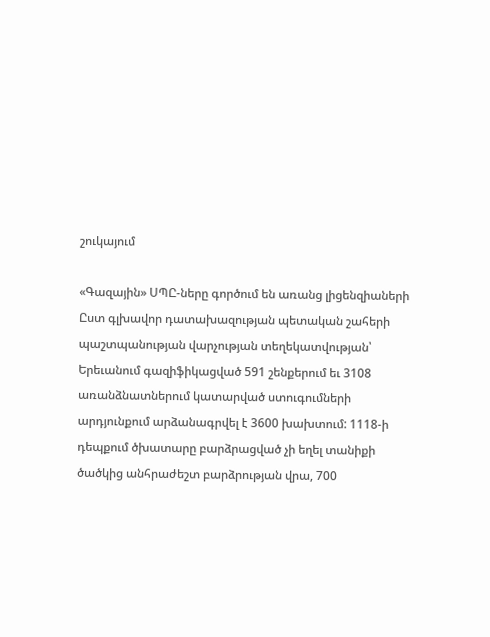շուկայում

«Գազային» ՍՊԸ-ները գործում են առանց լիցենզիաների Ըստ գլխավոր դատախազության պետական շահերի պաշտպանության վարչության տեղեկատվության՝ Երեւանում գազիֆիկացված 591 շենքերում եւ 3108 առանձնատներում կատարված ստուգումների արդյունքում արձանագրվել է 3600 խախտում: 1118-ի դեպքում ծխատարը բարձրացված չի եղել տանիքի ծածկից անհրաժեշտ բարձրության վրա, 700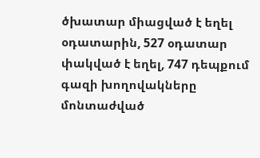ծխատար միացված է եղել օդատարին, 527 օդատար փակված է եղել, 747 դեպքում գազի խողովակները մոնտաժված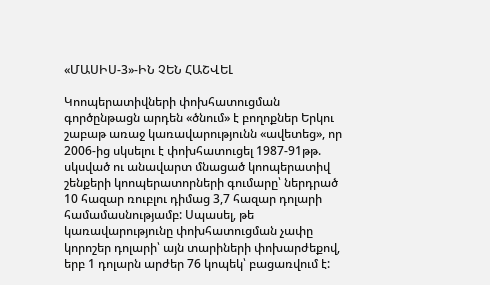«ՄԱՍԻՍ-3»-ԻՆ ՉԵՆ ՀԱՇՎԵԼ

Կոոպերատիվների փոխհատուցման գործընթացն արդեն «ծնում» է բողոքներ Երկու շաբաթ առաջ կառավարությունն «ավետեց», որ 2006-ից սկսելու է փոխհատուցել 1987-91թթ. սկսված ու անավարտ մնացած կոոպերատիվ շենքերի կոոպերատորների գումարը՝ ներդրած 10 հազար ռուբլու դիմաց 3,7 հազար դոլարի համամասնությամբ: Սպասել, թե կառավարությունը փոխհատուցման չափը կորոշեր դոլարի՝ այն տարիների փոխարժեքով, երբ 1 դոլարն արժեր 76 կոպեկ՝ բացառվում է: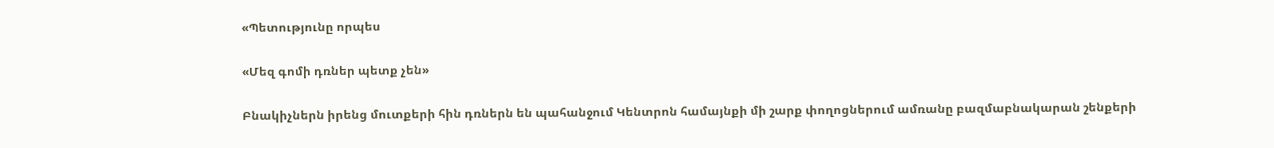«Պետությունը որպես

«Մեզ գոմի դռներ պետք չեն»

Բնակիչներն իրենց մուտքերի հին դռներն են պահանջում Կենտրոն համայնքի մի շարք փողոցներում ամռանը բազմաբնակարան շենքերի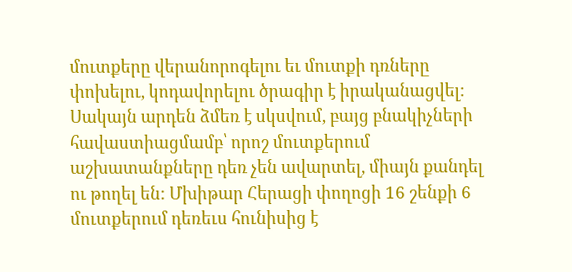մուտքերը վերանորոգելու եւ մուտքի դռները փոխելու, կոդավորելու ծրագիր է իրականացվել: Սակայն արդեն ձմեռ է սկսվում, բայց բնակիչների հավաստիացմամբ՝ որոշ մուտքերում աշխատանքները դեռ չեն ավարտել, միայն քանդել ու թողել են: Մխիթար Հերացի փողոցի 16 շենքի 6 մուտքերում դեռեւս հունիսից է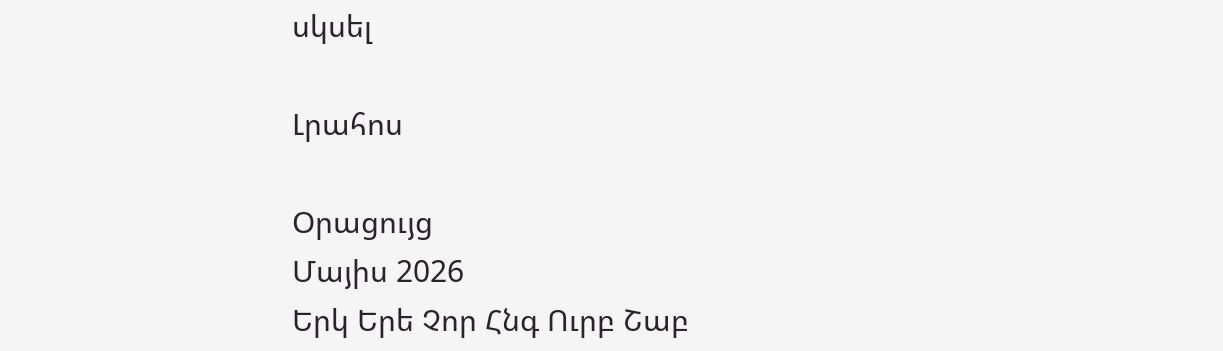սկսել

Լրահոս

Օրացույց
Մայիս 2026
Երկ Երե Չոր Հնգ Ուրբ Շաբ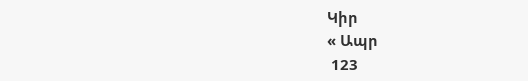Կիր
« Ապր
 123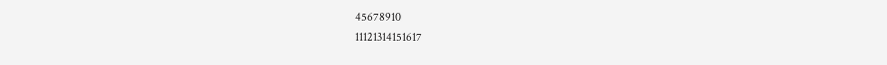45678910
11121314151617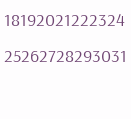18192021222324
25262728293031